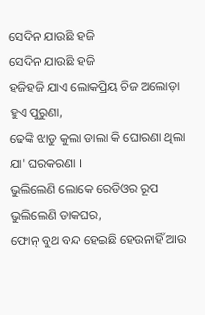ସେଦିନ ଯାଉଛି ହଜି
ସେଦିନ ଯାଉଛି ହଜି
ହଜିହଜି ଯାଏ ଲୋକପ୍ରିୟ ଚିଜ ଅଲୋଡ଼ା ହୁଏ ପୁରୁଣା,
ଢେଙ୍କି ଝାଡୁ କୁଲା ଡାଲା କି ଘୋରଣା ଥିଲା ଯା' ଘରକରଣା ।
ଭୁଲିଲେଣି ଲୋକେ ରେଡିଓର ରୂପ ଭୁଲିଲେଣି ଡାକଘର,
ଫୋନ୍ ବୁଥ ବନ୍ଦ ହେଇଛି ହେଉନାହିଁ ଆଉ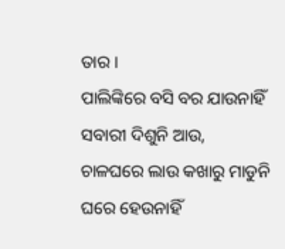ତାର ।
ପାଲିଙ୍କିରେ ବସି ବର ଯାଉନାହିଁ ସବାରୀ ଦିଶୁନି ଆଉ,
ଚାଳଘରେ ଲାଉ କଖାରୁ ମାଡୁନି ଘରେ ହେଉନାହିଁ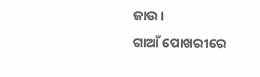ଜାଉ ।
ଗାଆଁ ପୋଖରୀରେ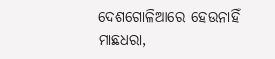ଦେଶଗୋଳିଆରେ ହେଉନାହିଁ ମାଛଧରା,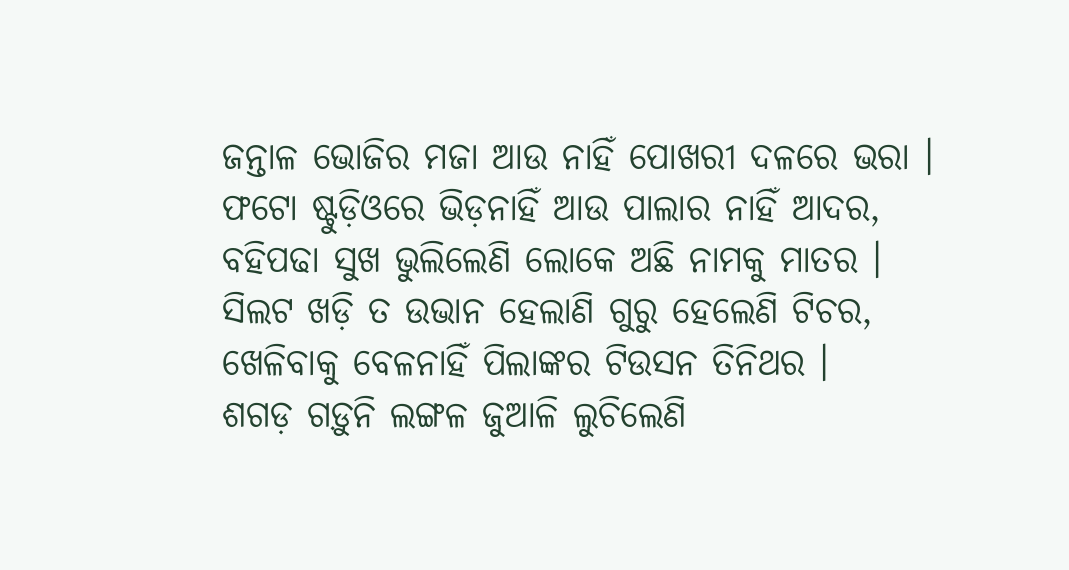ଜନ୍ତାଳ ଭୋଜିର ମଜା ଆଉ ନାହିଁ ପୋଖରୀ ଦଳରେ ଭରା ।
ଫଟୋ ଷ୍ଟୁଡ଼ିଓରେ ଭିଡ଼ନାହିଁ ଆଉ ପାଲାର ନାହିଁ ଆଦର,
ବହିପଢା ସୁଖ ଭୁଲିଲେଣି ଲୋକେ ଅଛି ନାମକୁ ମାତର ।
ସିଲଟ ଖଡ଼ି ତ ଉଭାନ ହେଲାଣି ଗୁରୁ ହେଲେଣି ଟିଚର,
ଖେଳିବାକୁ ବେଳନାହିଁ ପିଲାଙ୍କର ଟିଉସନ ତିନିଥର ।
ଶଗଡ଼ ଗଡ଼ୁନି ଲଙ୍ଗଳ ଜୁଆଳି ଲୁଚିଲେଣି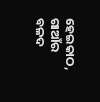ହେଇକାଠ,
ଗାଆଁର ବଳଦ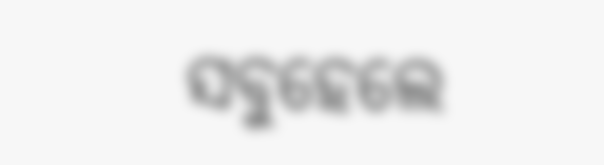ସବୁହେଲେ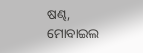ଷଣ୍ଢ, ମୋବାଇଲ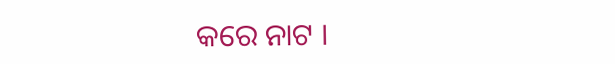କରେ ନାଟ ।